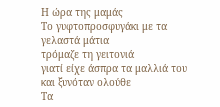Η ώρα της μαμάς
Το γυφτοπροσφυγάκι με τα γελαστά μάτια
τρόμαζε τη γειτονιά
γιατί είχε άσπρα τα μαλλιά του
και ξυνόταν ολούθε
Τα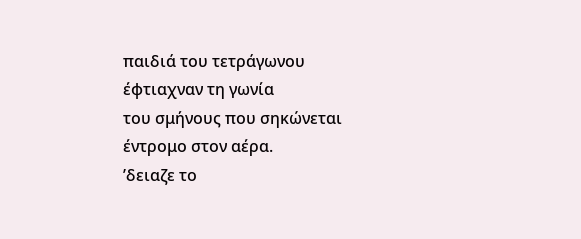παιδιά του τετράγωνου
έφτιαχναν τη γωνία
του σμήνους που σηκώνεται
έντρομο στον αέρα.
’δειαζε το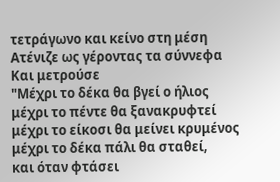τετράγωνο και κείνο στη μέση
Ατένιζε ως γέροντας τα σύννεφα
Και μετρούσε
"Μέχρι το δέκα θα βγεί ο ήλιος
μέχρι το πέντε θα ξανακρυφτεί
μέχρι το είκοσι θα μείνει κρυμένος
μέχρι το δέκα πάλι θα σταθεί,
και όταν φτάσει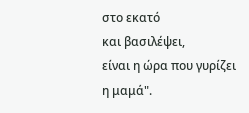στο εκατό
και βασιλέψει,
είναι η ώρα που γυρίζει η μαμά".